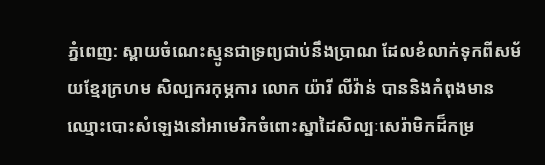ភ្នំពេញ: ស្ពាយចំណេះស្មូនជាទ្រព្យជាប់នឹងប្រាណ ដែលខំលាក់ទុកពីសម័យខ្មែរក្រហម សិល្បករកុម្ភការ លោក យ៉ារី លីវ៉ាន់ បាននិងកំពុងមានឈ្មោះបោះសំឡេងនៅអាមេរិកចំពោះស្នាដៃសិល្បៈសេរ៉ាមិកដ៏កម្រ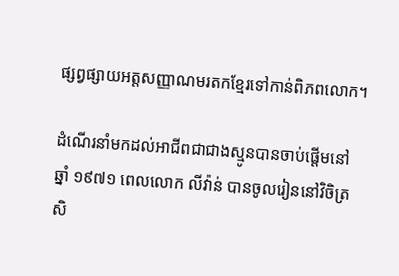ផ្សព្វផ្សាយអត្តសញ្ញាណមរតកខ្មែរទៅកាន់ពិភពលោក។

ដំណើរនាំមកដល់អាជីពជាជាងស្មូនបានចាប់ផ្ដើមនៅឆ្នាំ ១៩៧១ ពេលលោក លីវ៉ាន់ បានចូលរៀននៅវិចិត្រសិ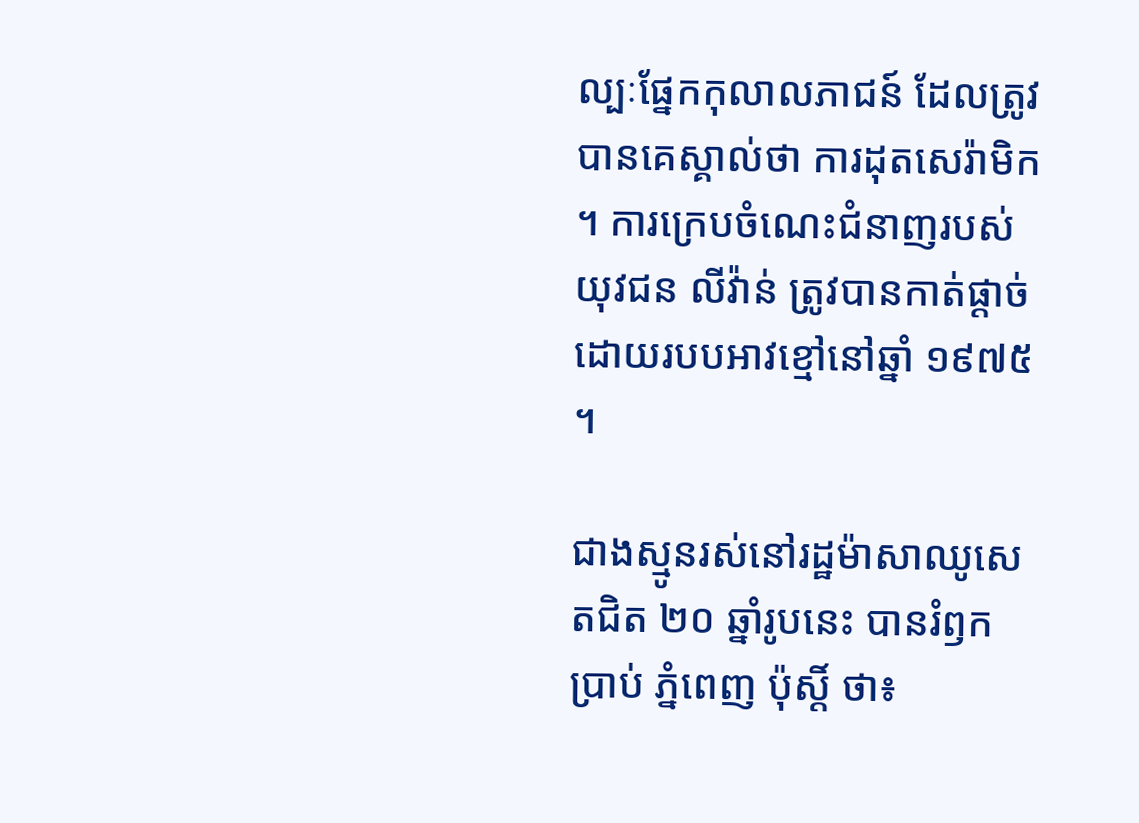ល្បៈផ្នែកកុលាលភាជន៍ ដែលត្រូវបានគេស្គាល់ថា ការដុតសេរ៉ាមិក។ ការក្រេបចំណេះជំនាញរបស់យុវជន លីវ៉ាន់ ត្រូវបានកាត់ផ្ដាច់ដោយរបបអាវខ្មៅនៅឆ្នាំ ១៩៧៥។

ជាងស្មូនរស់នៅរដ្ឋម៉ាសាឈូសេតជិត ២០ ឆ្នាំរូបនេះ បានរំឭកប្រាប់ ភ្នំពេញ ប៉ុស្តិ៍ ថា៖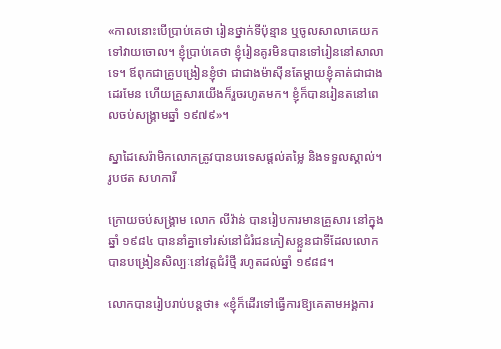«កាលនោះបើប្រាប់គេថា រៀនថ្នាក់ទីប៉ុន្មាន ឬចូលសាលាគេយកទៅវាយចោល។ ខ្ញុំប្រាប់គេថា ខ្ញុំរៀនគូរមិនបានទៅរៀននៅសាលាទេ។ ឪពុកជាគ្រូបង្រៀនខ្ញុំថា ជាជាងម៉ាស៊ីនតែម្ដាយខ្ញុំគាត់ជាជាងដេរមែន ហើយគ្រួសារយើងក៏រួចរហូតមក។ ខ្ញុំក៏បានរៀនតនៅពេលចប់សង្គ្រាមឆ្នាំ ១៩៧៩»។

ស្នាដៃសេរ៉ាមិកលោកត្រូវបានបរទេសផ្ដល់តម្លៃ និងទទួលស្គាល់។ រូបថត សហការី

ក្រោយចប់សង្គ្រាម លោក លីវ៉ាន់ បានរៀបការមានគ្រួសារ នៅក្នុងឆ្នាំ ១៩៨៤ បាននាំគ្នាទៅរស់នៅជំរំជនភៀសខ្លួនជាទីដែលលោកបានបង្រៀនសិល្បៈនៅវត្តជំរំថ្មី រហូតដល់ឆ្នាំ ១៩៨៨។

លោកបានរៀបរាប់បន្តថា៖ «ខ្ញុំក៏ដើរទៅធ្វើការឱ្យគេតាមអង្គការ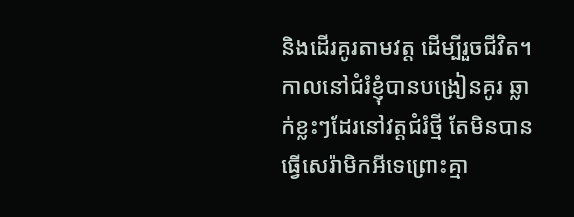និងដើរគូរតាមវត្ត ដើម្បីរួចជីវិត។ កាលនៅជំរំខ្ញុំបានបង្រៀនគូរ ឆ្លាក់ខ្លះៗដែរនៅវត្តជំរំថ្មី តែមិនបានធ្វើសេរ៉ាមិកអីទេព្រោះគ្មា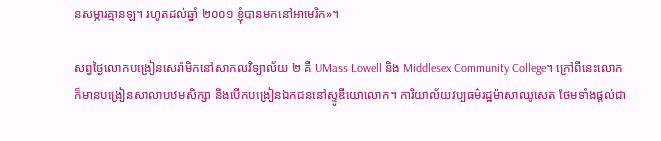នសម្ភារគ្មានឡ។ រហូតដល់ឆ្នាំ ២០០១ ខ្ញុំបានមកនៅអាមេរិក»។

សព្វថ្ងៃលោកបង្រៀនសេរ៉ាមិកនៅសាកលវិទ្យាល័យ ២ គឺ UMass Lowell និង Middlesex Community College។ ក្រៅពីនេះលោកក៏មានបង្រៀនសាលាបឋមសិក្សា និងបើកបង្រៀនឯកជននៅស្ទូឌីយោលោក។ ការិយាល័យវប្បធម៌រដ្ឋម៉ាសាឈូសេត ថែមទាំងផ្ដល់ជា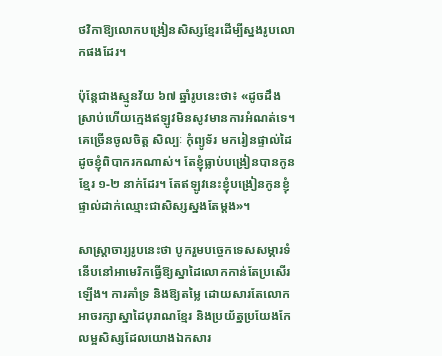ថវិកាឱ្យលោកបង្រៀនសិស្សខ្មែរដើម្បីស្នងរូបលោកផងដែរ។

ប៉ុន្តែជាងស្មូនវ័យ ៦៧ ឆ្នាំរូបនេះថា៖ «ដូចដឹងស្រាប់ហើយក្មេងឥឡូវមិនសូវមានការអំណត់ទេ។ គេច្រើនចូលចិត្ត សិល្បៈ កុំព្យូទ័រ មករៀនផ្ទាល់ដៃដូចខ្ញុំពិបាករកណាស់។ តែខ្ញុំធ្លាប់បង្រៀនបានកូនខ្មែរ ១-២ នាក់ដែរ។ តែឥឡូវនេះខ្ញុំបង្រៀនកូនខ្ញុំផ្ទាល់ដាក់ឈ្មោះជាសិស្សស្នងតែម្ដង»។

សាស្ត្រាចារ្យរូបនេះថា បូករួមបច្ចេកទេសសម្ភារទំនើបនៅអាមេរិកធ្វើឱ្យស្នាដៃលោកកាន់តែប្រសើរឡើង។ ការគាំទ្រ និងឱ្យតម្លៃ ដោយសារតែលោកអាចរក្សាស្នាដៃបុរាណខ្មែរ និងប្រយ័ត្នប្រយែងកែលម្អសិស្សដែលយោងឯកសារ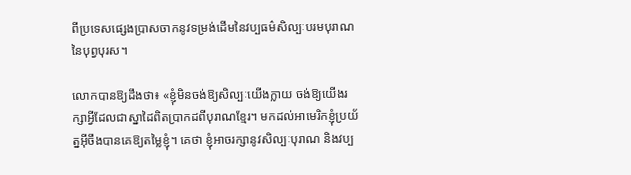ពីប្រទេសផ្សេងប្រាសចាកនូវទម្រង់ដើមនៃវប្បធម៌សិល្បៈបរមបុរាណនៃបុព្វបុរស។

លោកបានឱ្យដឹងថា៖ «ខ្ញុំមិនចង់ឱ្យសិល្បៈយើងក្លាយ ចង់ឱ្យយើងរក្សាអ្វីដែលជាស្នាដៃពិតប្រាកដពីបុរាណខ្មែរ។ មកដល់អាមេរិកខ្ញុំប្រយ័ត្នអ៊ីចឹងបានគេឱ្យតម្លៃខ្ញុំ។ គេថា ខ្ញុំអាចរក្សានូវសិល្បៈបុរាណ និងវប្ប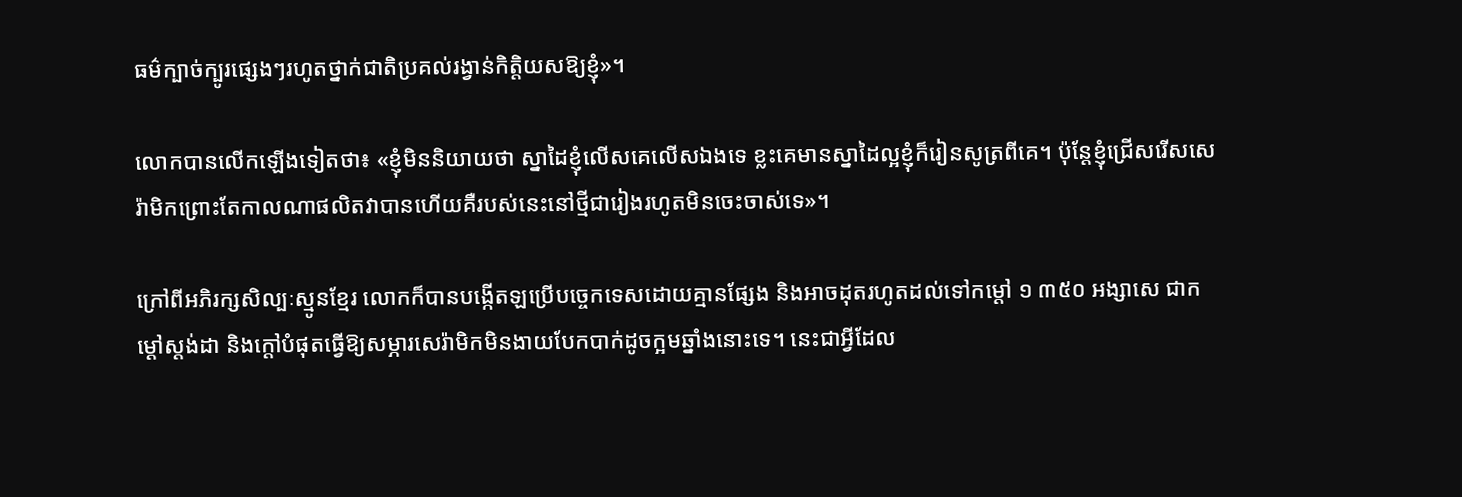ធម៌ក្បាច់ក្បូរផ្សេងៗរហូតថ្នាក់ជាតិប្រគល់រង្វាន់កិត្តិយសឱ្យខ្ញុំ»។

លោកបានលើកឡើងទៀតថា៖ «ខ្ញុំមិននិយាយថា ស្នាដៃខ្ញុំលើសគេលើសឯងទេ ខ្លះគេមានស្នាដៃល្អខ្ញុំក៏រៀនសូត្រពីគេ។ ប៉ុន្តែខ្ញុំជ្រើសរើសសេរ៉ាមិកព្រោះតែកាលណាផលិតវាបានហើយគឺរបស់នេះនៅថ្មីជារៀងរហូតមិនចេះចាស់ទេ»។

ក្រៅពីអភិរក្សសិល្បៈស្មូនខ្មែរ លោកក៏បានបង្កើតឡប្រើបច្ចេកទេសដោយគ្មានផ្សែង និងអាចដុតរហូតដល់ទៅកម្ដៅ ១ ៣៥០ អង្សាសេ ជាកម្ដៅស្តង់ដា និងក្ដៅបំផុតធ្វើឱ្យសម្ភារសេរ៉ាមិកមិនងាយបែកបាក់ដូចក្អមឆ្នាំងនោះទេ។ នេះជាអ្វីដែល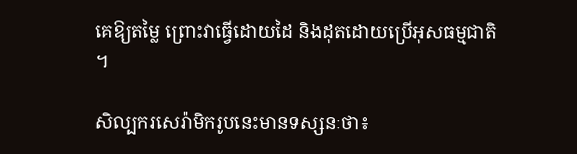គេឱ្យតម្លៃ ព្រោះវាធ្វើដោយដៃ និងដុតដោយប្រើអុសធម្មជាតិ។

សិល្បករសេរ៉ាមិករូបនេះមានទស្សនៈថា៖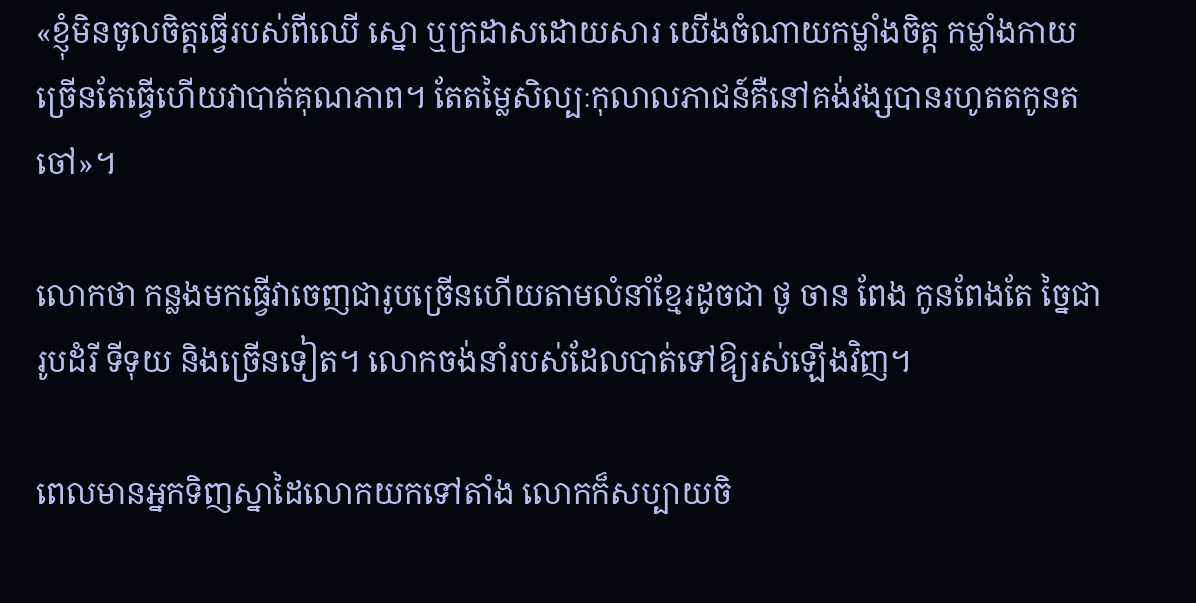«ខ្ញុំមិនចូលចិត្តធ្វើរបស់ពីឈើ ស្នោ ឬក្រដាសដោយសារ យើងចំណាយកម្លាំងចិត្ត កម្លាំងកាយច្រើនតែធ្វើហើយវាបាត់គុណភាព។ តែតម្លៃសិល្បៈកុលាលភាជន៍គឺនៅគង់វង្សបានរហូតតកូនតចៅ»។

លោកថា កន្លងមកធ្វើវាចេញជារូបច្រើនហើយតាមលំនាំខ្មែរដូចជា ថូ ចាន ពែង កូនពែងតែ ច្នៃជារូបដំរី ទីទុយ និងច្រើនទៀត។ លោកចង់នាំរបស់ដែលបាត់ទៅឱ្យរស់ឡើងវិញ។

ពេលមានអ្នកទិញស្នាដៃលោកយកទៅតាំង លោកក៏សប្បាយចិ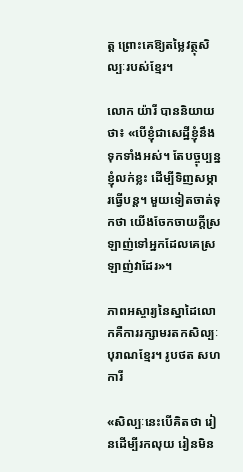ត្ត ព្រោះគេឱ្យតម្លៃវត្ថុសិល្បៈរបស់ខ្មែរ។

លោក យ៉ារី បាននិយាយថា៖ «បើខ្ញុំជាសេដ្ឋីខ្ញុំនឹងទុកទាំងអស់។ តែបច្ចុប្បន្នខ្ញុំលក់ខ្លះ ដើម្បីទិញសម្ភារធ្វើបន្ត។ មួយទៀតចាត់ទុកថា យើងចែកចាយក្ដីស្រឡាញ់ទៅអ្នកដែលគេស្រឡាញ់វាដែរ»។

ភាពអស្ចារ្យនៃស្នាដៃលោកគឺការរក្សាមរតកសិល្បៈបុរាណខ្មែរ។ រូបថត សហការី

«សិល្បៈនេះបើគិតថា រៀនដើម្បីរកលុយ រៀនមិន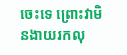ចេះទេ ព្រោះវាមិនងាយរកលុ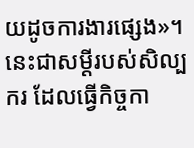យដូចការងារផ្សេង»។ នេះជាសម្ដីរបស់សិល្បករ ដែលធ្វើកិច្ចកា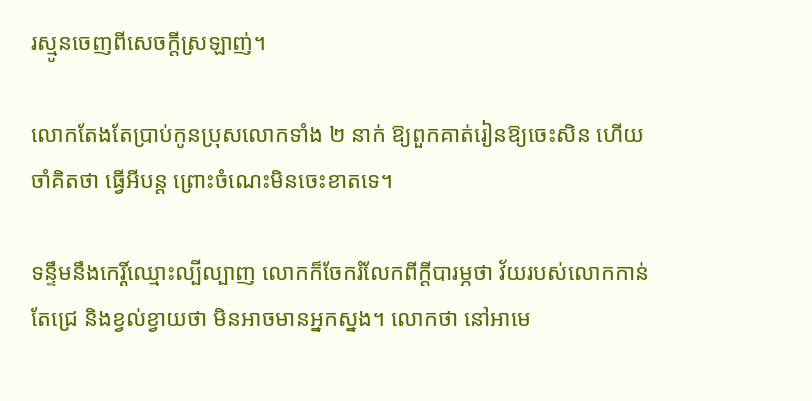រស្មូនចេញពីសេចក្ដីស្រឡាញ់។

លោកតែងតែប្រាប់កូនប្រុសលោកទាំង ២ នាក់ ឱ្យពួកគាត់រៀនឱ្យចេះសិន ហើយចាំគិតថា ធ្វើអីបន្ត ព្រោះចំណេះមិនចេះខាតទេ។

ទន្ទឹមនឹងកេរ្តិ៍ឈ្មោះល្បីល្បាញ លោកក៏ចែករំលែកពីក្ដីបារម្ភថា វ័យរបស់លោកកាន់តែជ្រេ និងខ្វល់ខ្វាយថា មិនអាចមានអ្នកស្នង។ លោកថា នៅអាមេ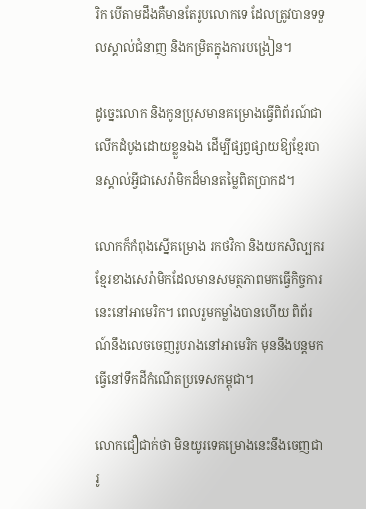រិក បើតាមដឹងគឺមានតែរូបលោកទេ ដែលត្រូវបានទទួលស្គាល់ជំនាញ និងកម្រិតក្នុងការបង្រៀន។

ដូច្នេះលោក និងកូនប្រុសមានគម្រោងធ្វើពិព័រណ៍ជាលើកដំបូងដោយខ្លួនឯង ដើម្បីផ្សព្វផ្សាយឱ្យខ្មែរបានស្គាល់អ្វីជាសេរ៉ាមិកដ៏មានតម្លៃពិតប្រាកដ។

លោកក៏កំពុងស្នើគម្រោង រកថវិកា និងយកសិល្បករខ្មែរខាងសេរ៉ាមិកដែលមានសមត្ថភាពមកធ្វើកិច្ចការនេះនៅអាមេរិក។ ពេលរួមកម្លាំងបានហើយ ពិព័រណ៍នឹងលេចចេញរូបរាងនៅអាមេរិក មុននឹងបន្តមកធ្វើនៅទឹកដីកំណើតប្រទេសកម្ពុជា។

លោកជឿជាក់ថា មិនយូរទេគម្រោងនេះនឹងចេញជារូ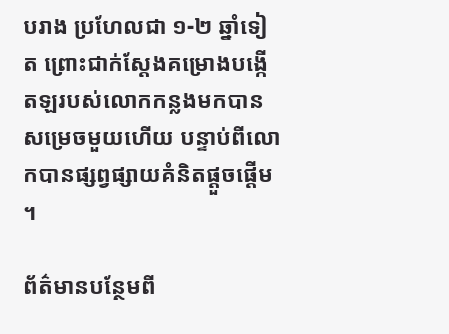បរាង ប្រហែលជា ១-២ ឆ្នាំទៀត ព្រោះជាក់ស្ដែងគម្រោងបង្កើតឡរបស់លោកកន្លងមកបានសម្រេចមួយហើយ បន្ទាប់ពីលោកបានផ្សព្វផ្សាយគំនិតផ្ដួចផ្ដើម។

ព័ត៌មានបន្ថែមពី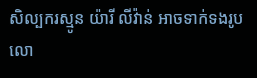សិល្បករស្មូន យ៉ារី លីវ៉ាន់ អាចទាក់ទងរូបលោ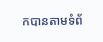កបានតាមទំព័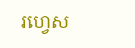រហ្វេស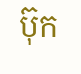ប៊ុក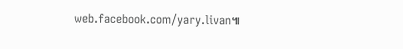web.facebook.com/yary.livan៕